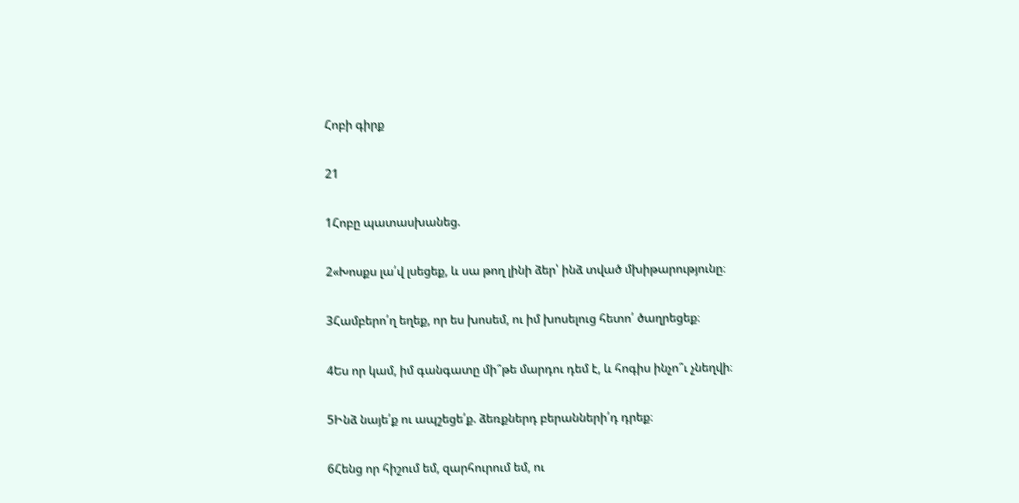Հոբի գիրք

21

1Հոբը պատասխանեց.

2«Խոսքս լա՛վ լսեցեք, և սա թող լինի ձեր՝ ինձ տված մխիթարությունը։

3Համբերո՛ղ եղեք, որ ես խոսեմ, ու իմ խոսելուց հետո՛ ծաղրեցեք։

4Ես որ կամ, իմ գանգատը մի՞թե մարդու դեմ է, և հոգիս ինչո՞ւ չնեղվի։

5Ինձ նայե՛ք ու ապշեցե՛ք. ձեռքներդ բերանների՛դ դրեք։

6Հենց որ հիշում եմ, զարհուրում եմ, ու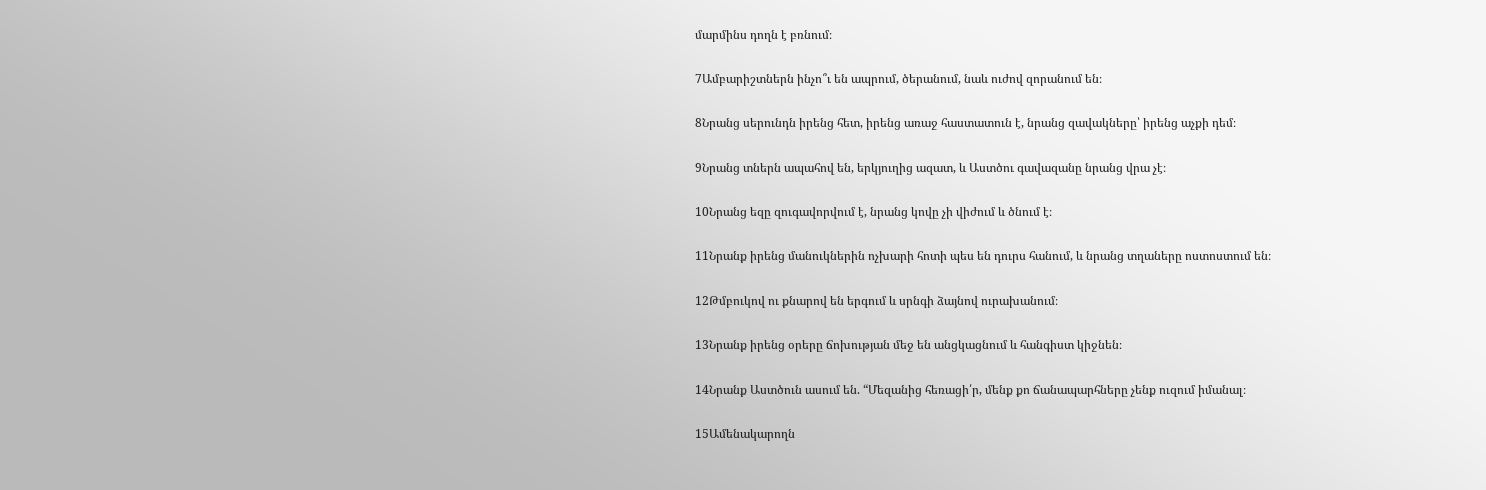մարմինս դողն է բռնում։

7Ամբարիշտներն ինչո՞ւ են ապրում, ծերանում, նաև ուժով զորանում են։

8Նրանց սերունդն իրենց հետ, իրենց առաջ հաստատուն է, նրանց զավակները՝ իրենց աչքի դեմ։

9Նրանց տներն ապահով են, երկյուղից ազատ, և Աստծու գավազանը նրանց վրա չէ։

10Նրանց եզը զուգավորվում է, նրանց կովը չի վիժում և ծնում է։

11Նրանք իրենց մանուկներին ոչխարի հոտի պես են դուրս հանում, և նրանց տղաները ոստոստում են։

12Թմբուկով ու քնարով են երգում և սրնգի ձայնով ուրախանում։

13Նրանք իրենց օրերը ճոխության մեջ են անցկացնում և հանգիստ կիջնեն։

14Նրանք Աստծուն ասում են. “Մեզանից հեռացի՛ր, մենք քո ճանապարհները չենք ուզում իմանալ։

15Ամենակարողն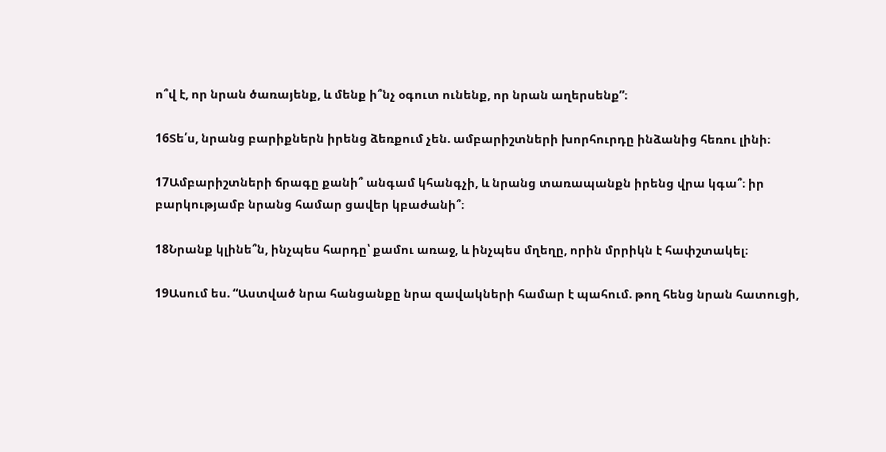ո՞վ է, որ նրան ծառայենք, և մենք ի՞նչ օգուտ ունենք, որ նրան աղերսենք”։

16Տե՛ս, նրանց բարիքներն իրենց ձեռքում չեն. ամբարիշտների խորհուրդը ինձանից հեռու լինի։

17Ամբարիշտների ճրագը քանի՞ անգամ կհանգչի, և նրանց տառապանքն իրենց վրա կգա՞։ իր բարկությամբ նրանց համար ցավեր կբաժանի՞։

18Նրանք կլինե՞ն, ինչպես հարդը՝ քամու առաջ, և ինչպես մղեղը, որին մրրիկն է հափշտակել։

19Ասում ես. “Աստված նրա հանցանքը նրա զավակների համար է պահում. թող հենց նրան հատուցի,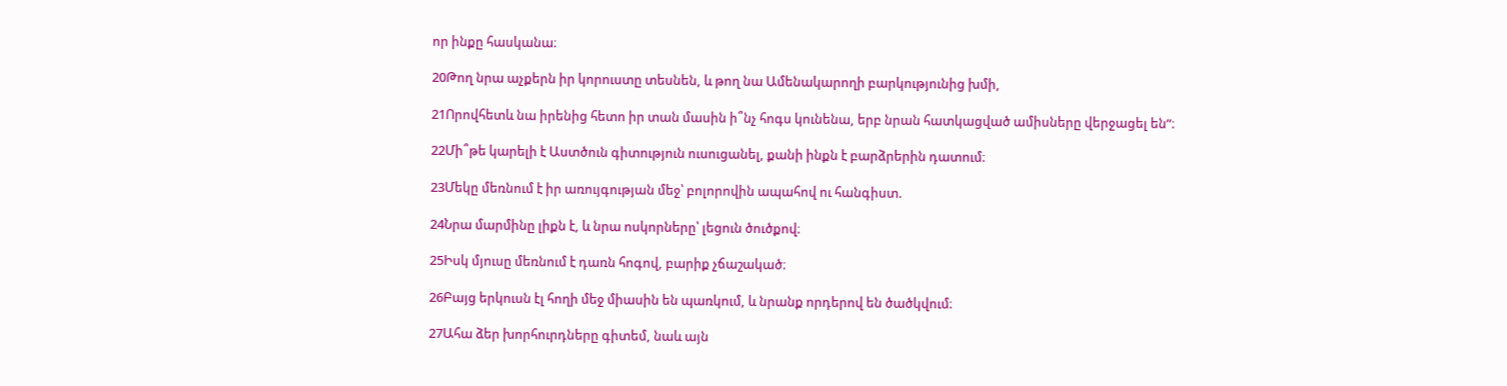որ ինքը հասկանա։

20Թող նրա աչքերն իր կորուստը տեսնեն, և թող նա Ամենակարողի բարկությունից խմի,

21Որովհետև նա իրենից հետո իր տան մասին ի՞նչ հոգս կունենա, երբ նրան հատկացված ամիսները վերջացել են”։

22Մի՞թե կարելի է Աստծուն գիտություն ուսուցանել, քանի ինքն է բարձրերին դատում։

23Մեկը մեռնում է իր առույգության մեջ՝ բոլորովին ապահով ու հանգիստ.

24Նրա մարմինը լիքն է, և նրա ոսկորները՝ լեցուն ծուծքով։

25Իսկ մյուսը մեռնում է դառն հոգով, բարիք չճաշակած։

26Բայց երկուսն էլ հողի մեջ միասին են պառկում, և նրանք որդերով են ծածկվում։

27Ահա ձեր խորհուրդները գիտեմ, նաև այն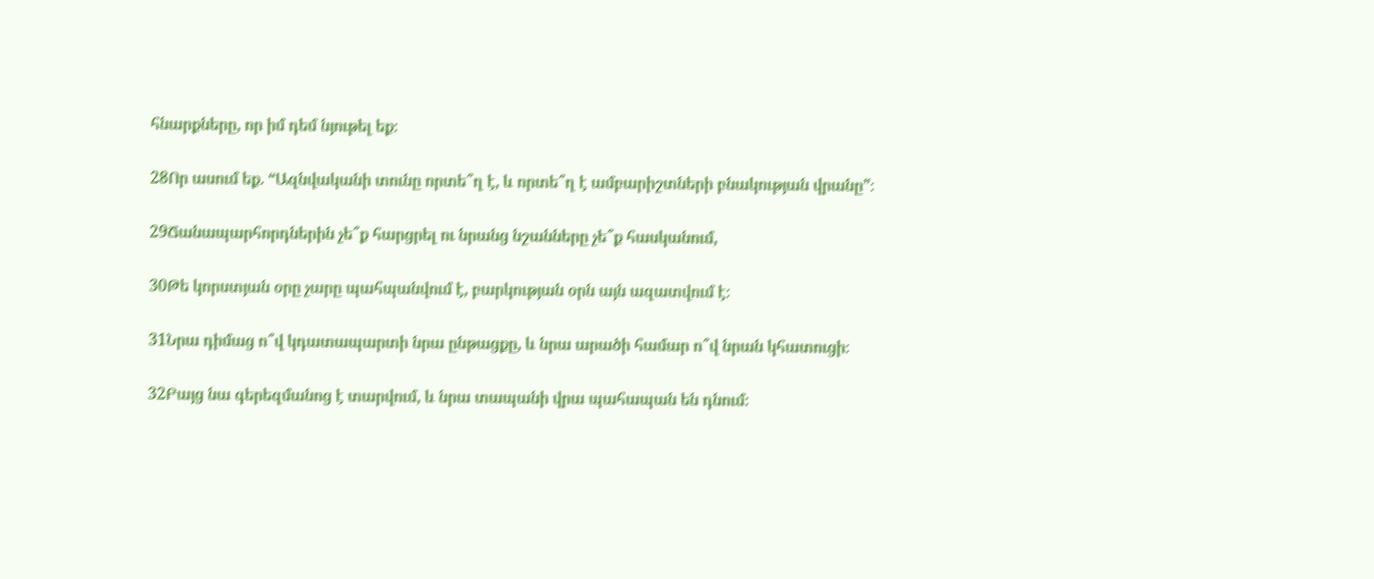հնարքները, որ իմ դեմ նյութել եք։

28Որ ասում եք. “Ազնվականի տունը որտե՞ղ է, և որտե՞ղ է ամբարիշտների բնակության վրանը”։

29Ճանապարհորդներին չե՞ք հարցրել ու նրանց նշանները չե՞ք հասկանում,

30Թե կորստյան օրը չարը պահպանվում է, բարկության օրն այն ազատվում է։

31Նրա դիմաց ո՞վ կդատապարտի նրա ընթացքը, և նրա արածի համար ո՞վ նրան կհատուցի։

32Բայց նա գերեզմանոց է տարվում, և նրա տապանի վրա պահապան են դնում։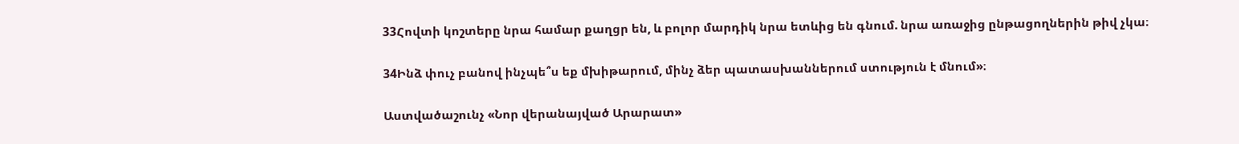33Հովտի կոշտերը նրա համար քաղցր են, և բոլոր մարդիկ նրա ետևից են գնում. նրա առաջից ընթացողներին թիվ չկա։

34Ինձ փուչ բանով ինչպե՞ս եք մխիթարում, մինչ ձեր պատասխաններում ստություն է մնում»։

Աստվածաշունչ «Նոր վերանայված Արարատ»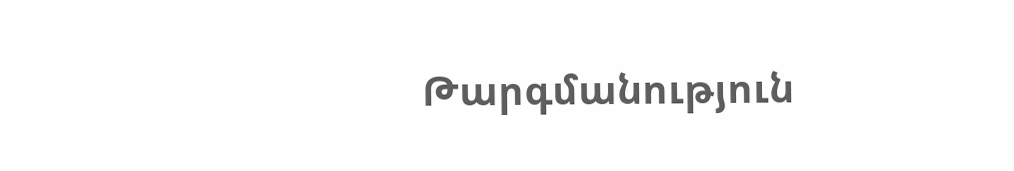Թարգմանություն